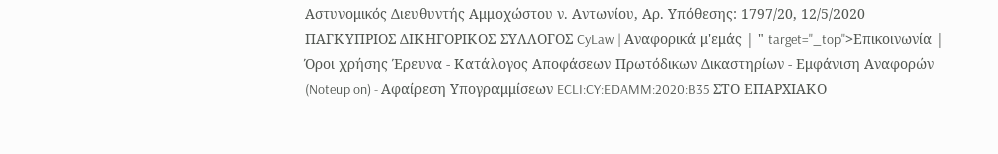Αστυνομικός Διευθυντής Αμμοχώστου ν. Αντωνίου, Αρ. Υπόθεσης: 1797/20, 12/5/2020 ΠΑΓΚΥΠΡΙΟΣ ΔΙΚΗΓΟΡΙΚΟΣ ΣΥΛΛΟΓΟΣ CyLaw | Αναφορικά μ'εμάς | " target="_top">Επικοινωνία | Όροι χρήσης Έρευνα - Κατάλογος Αποφάσεων Πρωτόδικων Δικαστηρίων - Εμφάνιση Αναφορών (Noteup on) - Αφαίρεση Υπογραμμίσεων ECLI:CY:EDAMM:2020:B35 ΣΤΟ ΕΠΑΡΧΙΑΚΟ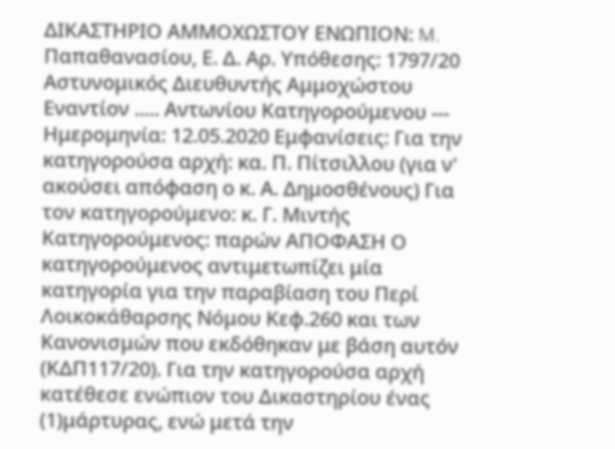ΔΙΚΑΣΤΗΡΙΟ ΑΜΜΟΧΩΣΤΟΥ ΕΝΩΠΙΟΝ: M. Παπαθανασίου, Ε. Δ. Αρ. Υπόθεσης: 1797/20 Αστυνομικός Διευθυντής Αμμοχώστου Εναντίον ..... Αντωνίου Κατηγορούμενου --- Ημερομηνία: 12.05.2020 Εμφανίσεις: Για την κατηγορούσα αρχή: κα. Π. Πίτσιλλου (για ν' ακούσει απόφαση ο κ. Α. Δημοσθένους) Για τον κατηγορούμενο: κ. Γ. Μιντής Κατηγορούμενος: παρών ΑΠΟΦΑΣΗ Ο κατηγορούμενος αντιμετωπίζει μία κατηγορία για την παραβίαση του Περί Λοικοκάθαρσης Νόμου Κεφ.260 και των Κανονισμών που εκδόθηκαν με βάση αυτόν (ΚΔΠ117/20). Για την κατηγορούσα αρχή κατέθεσε ενώπιον του Δικαστηρίου ένας
(1)μάρτυρας, ενώ μετά την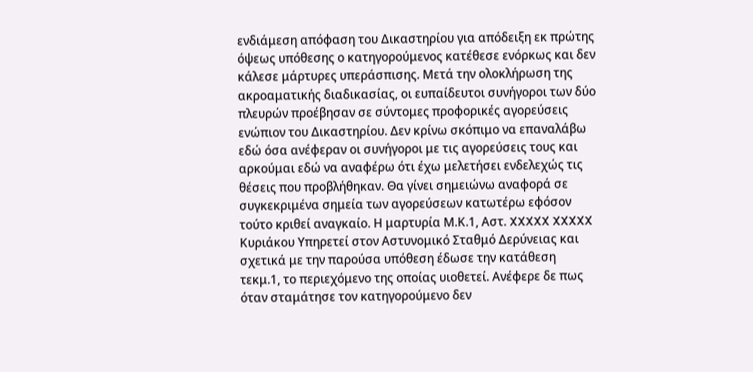ενδιάμεση απόφαση του Δικαστηρίου για απόδειξη εκ πρώτης όψεως υπόθεσης ο κατηγορούμενος κατέθεσε ενόρκως και δεν κάλεσε μάρτυρες υπεράσπισης. Μετά την ολοκλήρωση της ακροαματικής διαδικασίας, οι ευπαίδευτοι συνήγοροι των δύο πλευρών προέβησαν σε σύντομες προφορικές αγορεύσεις ενώπιον του Δικαστηρίου. Δεν κρίνω σκόπιμο να επαναλάβω εδώ όσα ανέφεραν οι συνήγοροι με τις αγορεύσεις τους και αρκούμαι εδώ να αναφέρω ότι έχω μελετήσει ενδελεχώς τις θέσεις που προβλήθηκαν. Θα γίνει σημειώνω αναφορά σε συγκεκριμένα σημεία των αγορεύσεων κατωτέρω εφόσον τούτο κριθεί αναγκαίο. Η μαρτυρία Μ.Κ.1, Αστ. XXXXX XXXXX Κυριάκου Yπηρετεί στον Αστυνομικό Σταθμό Δερύνειας και σχετικά με την παρούσα υπόθεση έδωσε την κατάθεση τεκμ.1, το περιεχόμενο της οποίας υιοθετεί. Ανέφερε δε πως όταν σταμάτησε τον κατηγορούμενο δεν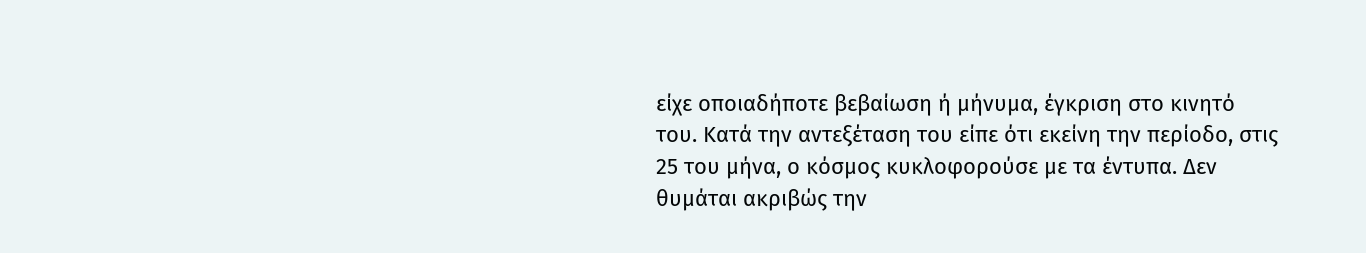είχε οποιαδήποτε βεβαίωση ή μήνυμα, έγκριση στο κινητό του. Κατά την αντεξέταση του είπε ότι εκείνη την περίοδο, στις 25 του μήνα, ο κόσμος κυκλοφορούσε με τα έντυπα. Δεν θυμάται ακριβώς την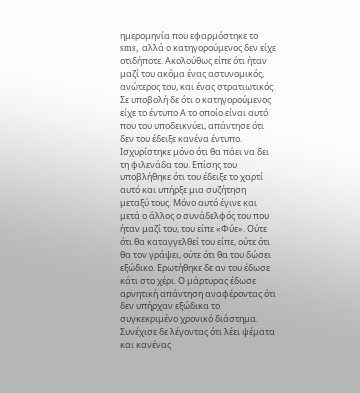ημερομηνία που εφαρμόστηκε το sms, αλλά ο κατηγορούμενος δεν είχε οτιδήποτε. Ακολούθως είπε ότι ήταν μαζί του ακόμα ένας αστυνομικός, ανώτερος του, και ένας στρατιωτικός. Σε υποβολή δε ότι ο κατηγορούμενος είχε το έντυπο Α το οποίο είναι αυτό που του υποδεικνύει, απάντησε ότι δεν του έδειξε κανένα έντυπο. Ισχυρίστηκε μόνο ότι θα πάει να δει τη φιλενάδα του. Επίσης του υποβλήθηκε ότι του έδειξε το χαρτί αυτό και υπήρξε μια συζήτηση μεταξύ τους. Μόνο αυτό έγινε και μετά ο άλλος ο συνάδελφός του που ήταν μαζί του, του είπε «Φύε». Ούτε ότι θα καταγγελθεί του είπε, ούτε ότι θα τον γράψει, ούτε ότι θα του δώσει εξώδικο. Ερωτήθηκε δε αν του έδωσε κάτι στο χέρι. Ο μάρτυρας έδωσε αρνητική απάντηση αναφέροντας ότι δεν υπήρχαν εξώδικα το συγκεκριμένο χρονικό διάστημα. Συνέχισε δε λέγοντας ότι λέει ψέματα και κανένας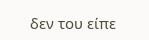δεν του είπε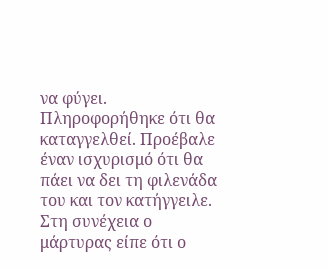να φύγει. Πληροφορήθηκε ότι θα καταγγελθεί. Προέβαλε έναν ισχυρισμό ότι θα πάει να δει τη φιλενάδα του και τον κατήγγειλε. Στη συνέχεια ο μάρτυρας είπε ότι ο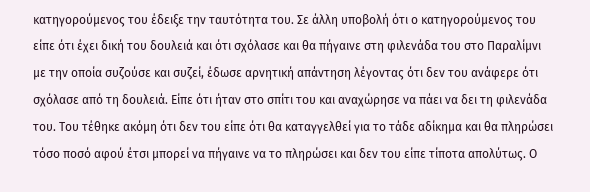κατηγορούμενος του έδειξε την ταυτότητα του. Σε άλλη υποβολή ότι ο κατηγορούμενος του είπε ότι έχει δική του δουλειά και ότι σχόλασε και θα πήγαινε στη φιλενάδα του στο Παραλίμνι με την οποία συζούσε και συζεί, έδωσε αρνητική απάντηση λέγοντας ότι δεν του ανάφερε ότι σχόλασε από τη δουλειά. Είπε ότι ήταν στο σπίτι του και αναχώρησε να πάει να δει τη φιλενάδα του. Του τέθηκε ακόμη ότι δεν του είπε ότι θα καταγγελθεί για το τάδε αδίκημα και θα πληρώσει τόσο ποσό αφού έτσι μπορεί να πήγαινε να το πληρώσει και δεν του είπε τίποτα απολύτως. Ο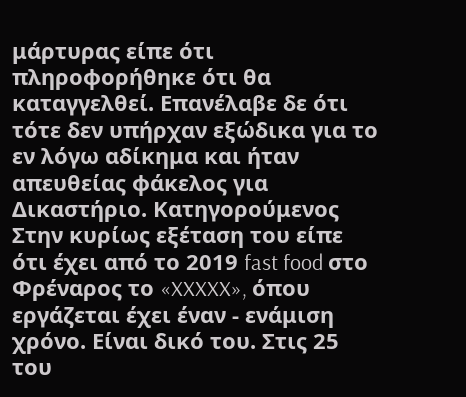μάρτυρας είπε ότι πληροφορήθηκε ότι θα καταγγελθεί. Επανέλαβε δε ότι τότε δεν υπήρχαν εξώδικα για το εν λόγω αδίκημα και ήταν απευθείας φάκελος για Δικαστήριο. Κατηγορούμενος Στην κυρίως εξέταση του είπε ότι έχει από το 2019 fast food στο Φρέναρος το «XXXXX», όπου εργάζεται έχει έναν - ενάμιση χρόνο. Είναι δικό του. Στις 25 του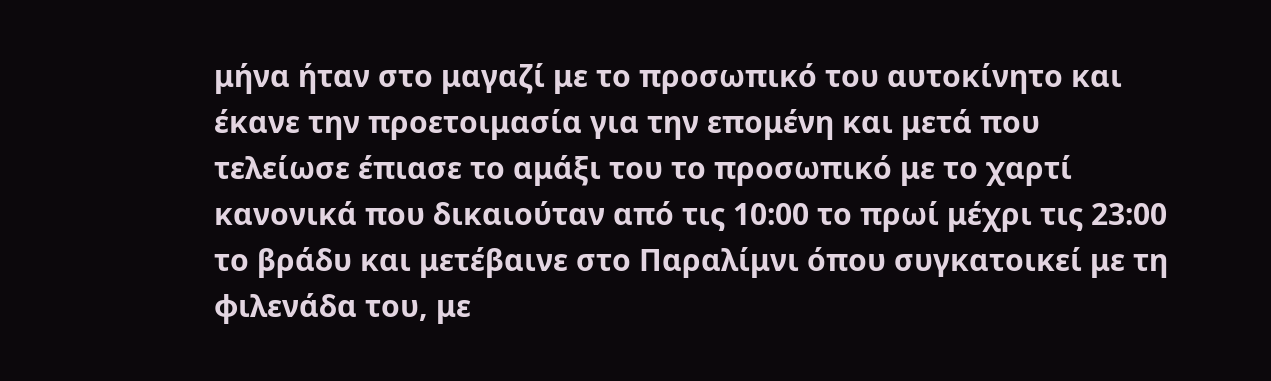μήνα ήταν στο μαγαζί με το προσωπικό του αυτοκίνητο και έκανε την προετοιμασία για την επομένη και μετά που τελείωσε έπιασε το αμάξι του το προσωπικό με το χαρτί κανονικά που δικαιούταν από τις 10:00 το πρωί μέχρι τις 23:00 το βράδυ και μετέβαινε στο Παραλίμνι όπου συγκατοικεί με τη φιλενάδα του, με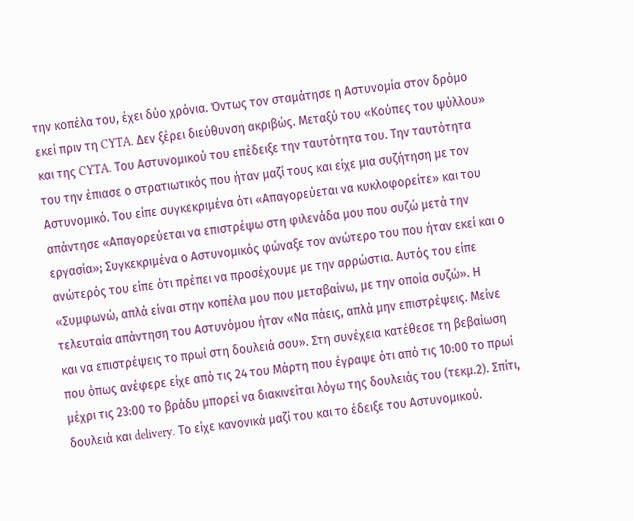την κοπέλα του, έχει δύο χρόνια. Όντως τον σταμάτησε η Αστυνομία στον δρόμο εκεί πριν τη CYTA. Δεν ξέρει διεύθυνση ακριβώς. Μεταξύ του «Κούπες του ψύλλου» και της CYTA. Του Αστυνομικού του επέδειξε την ταυτότητα του. Την ταυτότητα του την έπιασε ο στρατιωτικός που ήταν μαζί τους και είχε μια συζήτηση με τον Αστυνομικό. Του είπε συγκεκριμένα ότι «Απαγορεύεται να κυκλοφορείτε» και του απάντησε «Απαγορεύεται να επιστρέψω στη φιλενάδα μου που συζώ μετά την εργασία»; Συγκεκριμένα ο Αστυνομικός φώναξε τον ανώτερο του που ήταν εκεί και ο ανώτερός του είπε ότι πρέπει να προσέχουμε με την αρρώστια. Αυτός του είπε «Συμφωνώ, απλά είναι στην κοπέλα μου που μεταβαίνω, με την οποία συζώ». Η τελευταία απάντηση του Αστυνόμου ήταν «Να πάεις, απλά μην επιστρέψεις. Μείνε και να επιστρέψεις το πρωί στη δουλειά σου». Στη συνέχεια κατέθεσε τη βεβαίωση που όπως ανέφερε είχε από τις 24 του Μάρτη που έγραψε ότι από τις 10:00 το πρωί μέχρι τις 23:00 το βράδυ μπορεί να διακινείται λόγω της δουλειάς του (τεκμ.2). Σπίτι, δουλειά και delivery. Το είχε κανονικά μαζί του και το έδειξε του Αστυνομικού.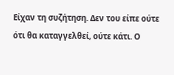Είχαν τη συζήτηση. Δεν του είπε ούτε ότι θα καταγγελθεί, ούτε κάτι. Ο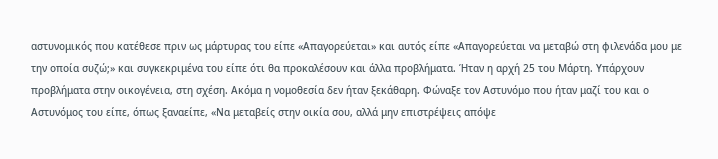αστυνομικός που κατέθεσε πριν ως μάρτυρας του είπε «Απαγορεύεται» και αυτός είπε «Απαγορεύεται να μεταβώ στη φιλενάδα μου με την οποία συζώ;» και συγκεκριμένα του είπε ότι θα προκαλέσουν και άλλα προβλήματα. Ήταν η αρχή 25 του Μάρτη. Υπάρχουν προβλήματα στην οικογένεια, στη σχέση. Ακόμα η νομοθεσία δεν ήταν ξεκάθαρη. Φώναξε τον Αστυνόμο που ήταν μαζί του και ο Αστυνόμος του είπε, όπως ξαναείπε, «Να μεταβείς στην οικία σου, αλλά μην επιστρέψεις απόψε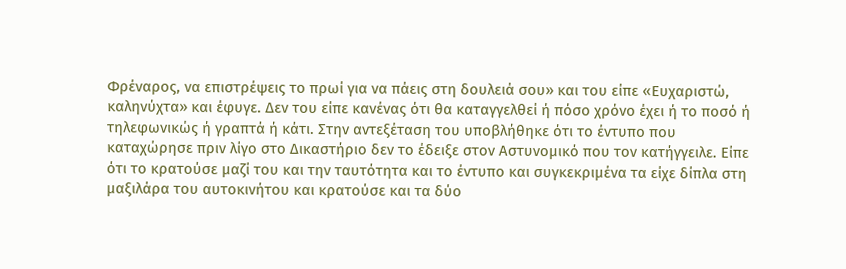Φρέναρος, να επιστρέψεις το πρωί για να πάεις στη δουλειά σου» και του είπε «Ευχαριστώ, καληνύχτα» και έφυγε. Δεν του είπε κανένας ότι θα καταγγελθεί ή πόσο χρόνο έχει ή το ποσό ή τηλεφωνικώς ή γραπτά ή κάτι. Στην αντεξέταση του υποβλήθηκε ότι το έντυπο που καταχώρησε πριν λίγο στο Δικαστήριο δεν το έδειξε στον Αστυνομικό που τον κατήγγειλε. Είπε ότι το κρατούσε μαζί του και την ταυτότητα και το έντυπο και συγκεκριμένα τα είχε δίπλα στη μαξιλάρα του αυτοκινήτου και κρατούσε και τα δύο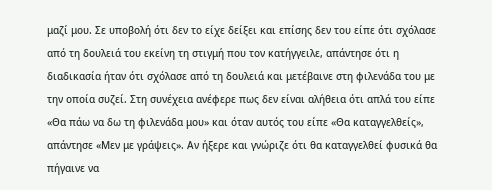μαζί μου. Σε υποβολή ότι δεν το είχε δείξει και επίσης δεν του είπε ότι σχόλασε από τη δουλειά του εκείνη τη στιγμή που τον κατήγγειλε, απάντησε ότι η διαδικασία ήταν ότι σχόλασε από τη δουλειά και μετέβαινε στη φιλενάδα του με την οποία συζεί. Στη συνέχεια ανέφερε πως δεν είναι αλήθεια ότι απλά του είπε «Θα πάω να δω τη φιλενάδα μου» και όταν αυτός του είπε «Θα καταγγελθείς», απάντησε «Μεν με γράψεις». Αν ήξερε και γνώριζε ότι θα καταγγελθεί φυσικά θα πήγαινε να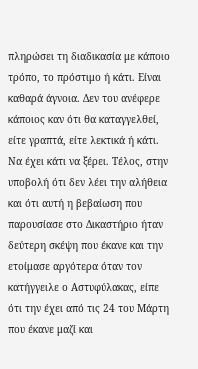πληρώσει τη διαδικασία με κάποιο τρόπο, το πρόστιμο ή κάτι. Είναι καθαρά άγνοια. Δεν του ανέφερε κάποιος καν ότι θα καταγγελθεί, είτε γραπτά, είτε λεκτικά ή κάτι. Να έχει κάτι να ξέρει. Τέλος, στην υποβολή ότι δεν λέει την αλήθεια και ότι αυτή η βεβαίωση που παρουσίασε στο Δικαστήριο ήταν δεύτερη σκέψη που έκανε και την ετοίμασε αργότερα όταν τον κατήγγειλε ο Αστυφύλακας, είπε ότι την έχει από τις 24 του Μάρτη που έκανε μαζί και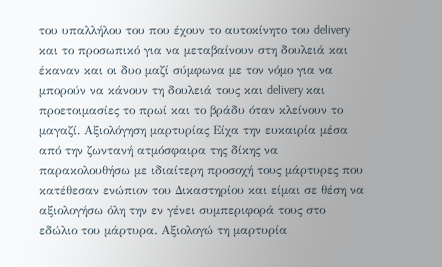του υπαλλήλου του που έχουν το αυτοκίνητο του delivery και το προσωπικό για να μεταβαίνουν στη δουλειά και έκαναν και οι δυο μαζί σύμφωνα με τον νόμο για να μπορούν να κάνουν τη δουλειά τους και delivery και προετοιμασίες το πρωί και το βράδυ όταν κλείνουν το μαγαζί. Αξιολόγηση μαρτυρίας Είχα την ευκαιρία μέσα από την ζωντανή ατμόσφαιρα της δίκης να παρακολουθήσω με ιδιαίτερη προσοχή τους μάρτυρες που κατέθεσαν ενώπιον του Δικαστηρίου και είμαι σε θέση να αξιολογήσω όλη την εν γένει συμπεριφορά τους στο εδώλιο του μάρτυρα. Αξιολογώ τη μαρτυρία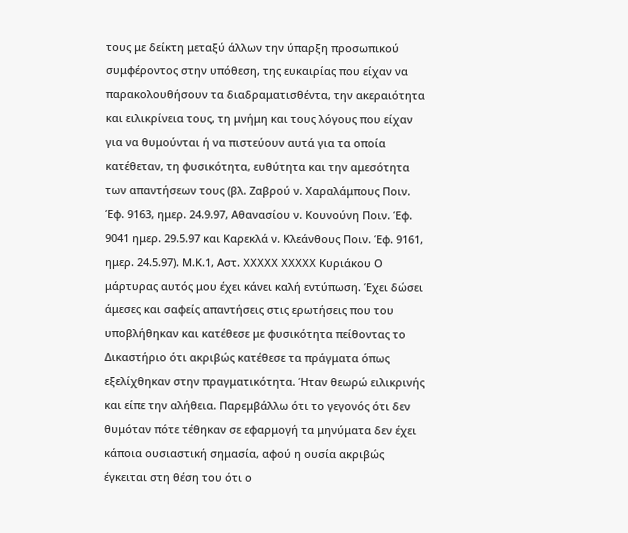τους με δείκτη μεταξύ άλλων την ύπαρξη προσωπικού συμφέροντος στην υπόθεση, της ευκαιρίας που είχαν να παρακολουθήσουν τα διαδραματισθέντα, την ακεραιότητα και ειλικρίνεια τους, τη μνήμη και τους λόγους που είχαν για να θυμούνται ή να πιστεύουν αυτά για τα οποία κατέθεταν, τη φυσικότητα, ευθύτητα και την αμεσότητα των απαντήσεων τους (βλ. Ζαβρού ν. Χαραλάμπους Ποιν. Έφ. 9163, ημερ. 24.9.97, Αθανασίου ν. Κουνούνη Ποιν. Έφ. 9041 ημερ. 29.5.97 και Καρεκλά ν. Κλεάνθους Ποιν. Έφ. 9161, ημερ. 24.5.97). Μ.Κ.1, Αστ. XXXXX XXXXX Κυριάκου Ο μάρτυρας αυτός μου έχει κάνει καλή εντύπωση. Έχει δώσει άμεσες και σαφείς απαντήσεις στις ερωτήσεις που του υποβλήθηκαν και κατέθεσε με φυσικότητα πείθοντας το Δικαστήριο ότι ακριβώς κατέθεσε τα πράγματα όπως εξελίχθηκαν στην πραγματικότητα. Ήταν θεωρώ ειλικρινής και είπε την αλήθεια. Παρεμβάλλω ότι το γεγονός ότι δεν θυμόταν πότε τέθηκαν σε εφαρμογή τα μηνύματα δεν έχει κάποια ουσιαστική σημασία, αφού η ουσία ακριβώς έγκειται στη θέση του ότι ο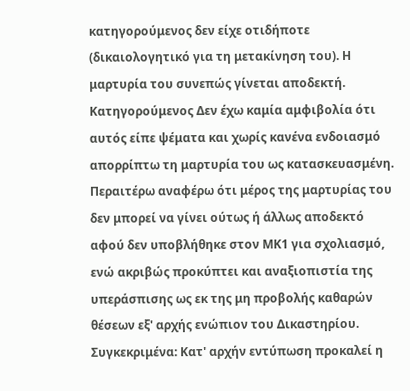κατηγορούμενος δεν είχε οτιδήποτε (δικαιολογητικό για τη μετακίνηση του). Η μαρτυρία του συνεπώς γίνεται αποδεκτή. Κατηγορούμενος Δεν έχω καμία αμφιβολία ότι αυτός είπε ψέματα και χωρίς κανένα ενδοιασμό απορρίπτω τη μαρτυρία του ως κατασκευασμένη. Περαιτέρω αναφέρω ότι μέρος της μαρτυρίας του δεν μπορεί να γίνει ούτως ή άλλως αποδεκτό αφού δεν υποβλήθηκε στον ΜΚ1 για σχολιασμό, ενώ ακριβώς προκύπτει και αναξιοπιστία της υπεράσπισης ως εκ της μη προβολής καθαρών θέσεων εξ' αρχής ενώπιον του Δικαστηρίου. Συγκεκριμένα: Κατ' αρχήν εντύπωση προκαλεί η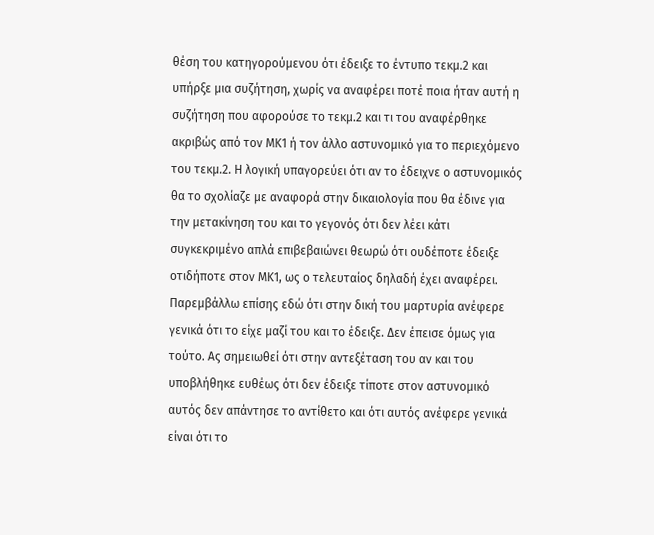θέση του κατηγορούμενου ότι έδειξε το έντυπο τεκμ.2 και υπήρξε μια συζήτηση, χωρίς να αναφέρει ποτέ ποια ήταν αυτή η συζήτηση που αφορούσε το τεκμ.2 και τι του αναφέρθηκε ακριβώς από τον ΜΚ1 ή τον άλλο αστυνομικό για το περιεχόμενο του τεκμ.2. Η λογική υπαγορεύει ότι αν το έδειχνε ο αστυνομικός θα το σχολίαζε με αναφορά στην δικαιολογία που θα έδινε για την μετακίνηση του και το γεγονός ότι δεν λέει κάτι συγκεκριμένο απλά επιβεβαιώνει θεωρώ ότι ουδέποτε έδειξε οτιδήποτε στον ΜΚ1, ως ο τελευταίος δηλαδή έχει αναφέρει. Παρεμβάλλω επίσης εδώ ότι στην δική του μαρτυρία ανέφερε γενικά ότι το είχε μαζί του και το έδειξε. Δεν έπεισε όμως για τούτο. Ας σημειωθεί ότι στην αντεξέταση του αν και του υποβλήθηκε ευθέως ότι δεν έδειξε τίποτε στον αστυνομικό αυτός δεν απάντησε το αντίθετο και ότι αυτός ανέφερε γενικά είναι ότι το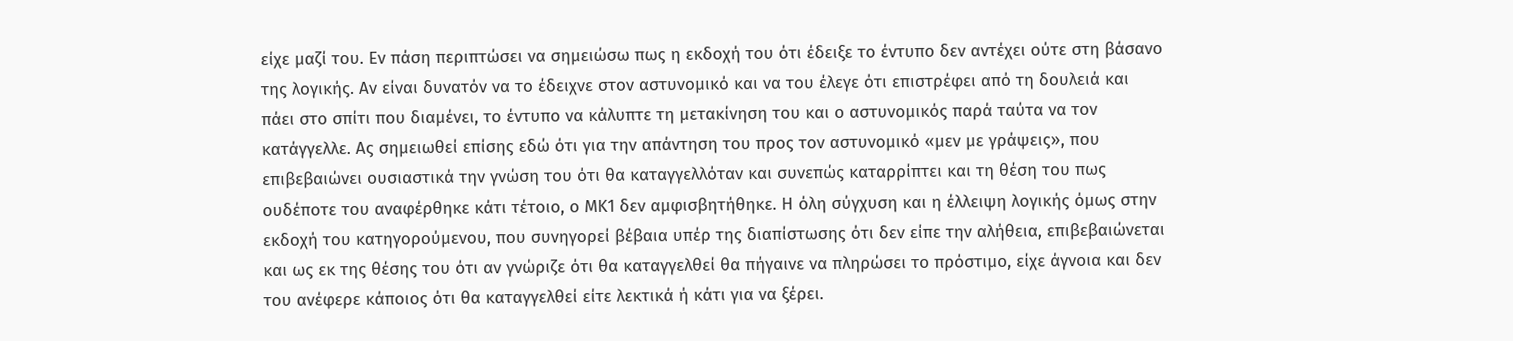είχε μαζί του. Εν πάση περιπτώσει να σημειώσω πως η εκδοχή του ότι έδειξε το έντυπο δεν αντέχει ούτε στη βάσανο της λογικής. Αν είναι δυνατόν να το έδειχνε στον αστυνομικό και να του έλεγε ότι επιστρέφει από τη δουλειά και πάει στο σπίτι που διαμένει, το έντυπο να κάλυπτε τη μετακίνηση του και ο αστυνομικός παρά ταύτα να τον κατάγγελλε. Ας σημειωθεί επίσης εδώ ότι για την απάντηση του προς τον αστυνομικό «μεν με γράψεις», που επιβεβαιώνει ουσιαστικά την γνώση του ότι θα καταγγελλόταν και συνεπώς καταρρίπτει και τη θέση του πως ουδέποτε του αναφέρθηκε κάτι τέτοιο, ο ΜΚ1 δεν αμφισβητήθηκε. Η όλη σύγχυση και η έλλειψη λογικής όμως στην εκδοχή του κατηγορούμενου, που συνηγορεί βέβαια υπέρ της διαπίστωσης ότι δεν είπε την αλήθεια, επιβεβαιώνεται και ως εκ της θέσης του ότι αν γνώριζε ότι θα καταγγελθεί θα πήγαινε να πληρώσει το πρόστιμο, είχε άγνοια και δεν του ανέφερε κάποιος ότι θα καταγγελθεί είτε λεκτικά ή κάτι για να ξέρει.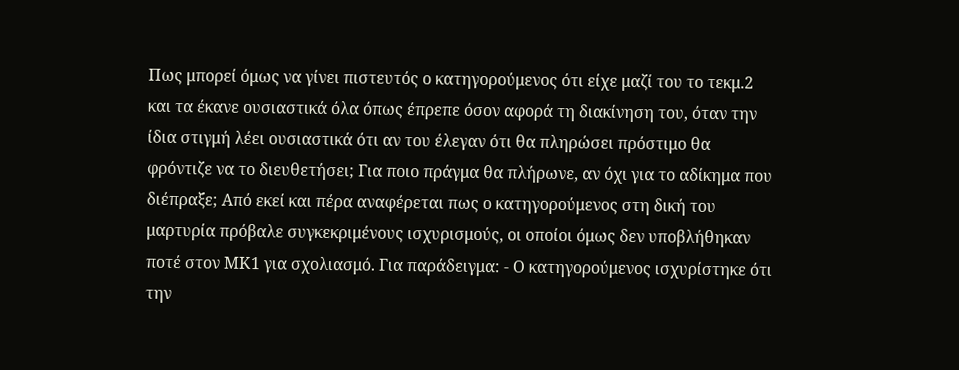Πως μπορεί όμως να γίνει πιστευτός ο κατηγορούμενος ότι είχε μαζί του το τεκμ.2 και τα έκανε ουσιαστικά όλα όπως έπρεπε όσον αφορά τη διακίνηση του, όταν την ίδια στιγμή λέει ουσιαστικά ότι αν του έλεγαν ότι θα πληρώσει πρόστιμο θα φρόντιζε να το διευθετήσει; Για ποιο πράγμα θα πλήρωνε, αν όχι για το αδίκημα που διέπραξε; Από εκεί και πέρα αναφέρεται πως ο κατηγορούμενος στη δική του μαρτυρία πρόβαλε συγκεκριμένους ισχυρισμούς, οι οποίοι όμως δεν υποβλήθηκαν ποτέ στον ΜΚ1 για σχολιασμό. Για παράδειγμα: - Ο κατηγορούμενος ισχυρίστηκε ότι την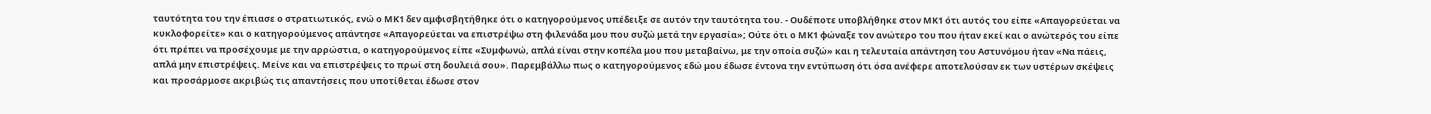ταυτότητα του την έπιασε ο στρατιωτικός, ενώ ο ΜΚ1 δεν αμφισβητήθηκε ότι ο κατηγορούμενος υπέδειξε σε αυτόν την ταυτότητα του. - Ουδέποτε υποβλήθηκε στον ΜΚ1 ότι αυτός του είπε «Απαγορεύεται να κυκλοφορείτε» και ο κατηγορούμενος απάντησε «Απαγορεύεται να επιστρέψω στη φιλενάδα μου που συζώ μετά την εργασία»; Ούτε ότι ο ΜΚ1 φώναξε τον ανώτερο του που ήταν εκεί και ο ανώτερός του είπε ότι πρέπει να προσέχουμε με την αρρώστια, ο κατηγορούμενος είπε «Συμφωνώ, απλά είναι στην κοπέλα μου που μεταβαίνω, με την οποία συζώ» και η τελευταία απάντηση του Αστυνόμου ήταν «Να πάεις, απλά μην επιστρέψεις. Μείνε και να επιστρέψεις το πρωί στη δουλειά σου». Παρεμβάλλω πως ο κατηγορούμενος εδώ μου έδωσε έντονα την εντύπωση ότι όσα ανέφερε αποτελούσαν εκ των υστέρων σκέψεις και προσάρμοσε ακριβώς τις απαντήσεις που υποτίθεται έδωσε στον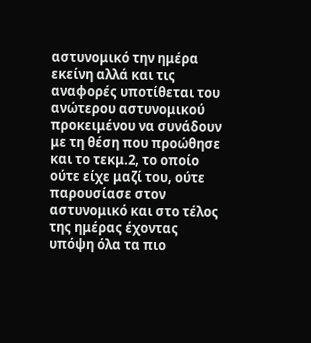αστυνομικό την ημέρα εκείνη αλλά και τις αναφορές υποτίθεται του ανώτερου αστυνομικού προκειμένου να συνάδουν με τη θέση που προώθησε και το τεκμ.2, το οποίο ούτε είχε μαζί του, ούτε παρουσίασε στον αστυνομικό και στο τέλος της ημέρας έχοντας υπόψη όλα τα πιο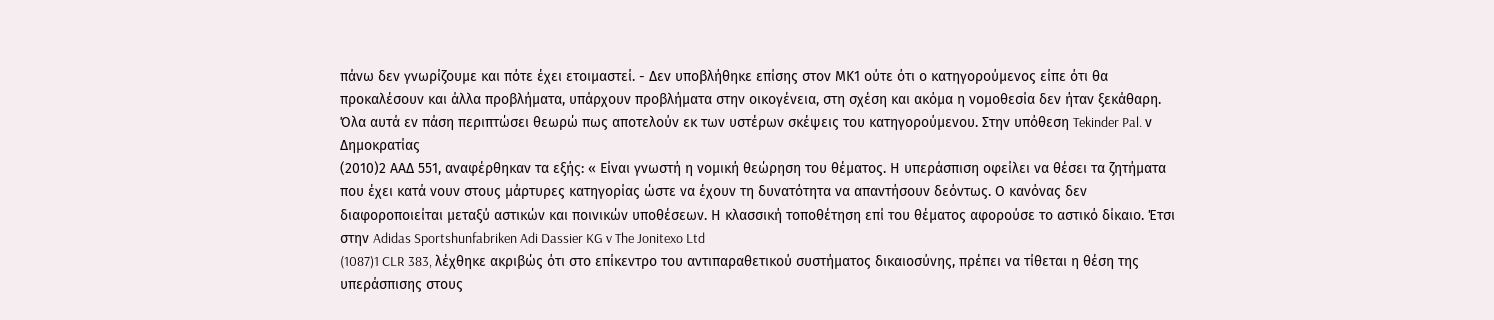πάνω δεν γνωρίζουμε και πότε έχει ετοιμαστεί. - Δεν υποβλήθηκε επίσης στον ΜΚ1 ούτε ότι ο κατηγορούμενος είπε ότι θα προκαλέσουν και άλλα προβλήματα, υπάρχουν προβλήματα στην οικογένεια, στη σχέση και ακόμα η νομοθεσία δεν ήταν ξεκάθαρη. Όλα αυτά εν πάση περιπτώσει θεωρώ πως αποτελούν εκ των υστέρων σκέψεις του κατηγορούμενου. Στην υπόθεση Tekinder Pal. ν Δημοκρατίας
(2010)2 ΑΑΔ 551, αναφέρθηκαν τα εξής: « Είναι γνωστή η νομική θεώρηση του θέματος. Η υπεράσπιση οφείλει να θέσει τα ζητήματα που έχει κατά νουν στους μάρτυρες κατηγορίας ώστε να έχουν τη δυνατότητα να απαντήσουν δεόντως. Ο κανόνας δεν διαφοροποιείται μεταξύ αστικών και ποινικών υποθέσεων. Η κλασσική τοποθέτηση επί του θέματος αφορούσε το αστικό δίκαιο. Έτσι στην Adidas Sportshunfabriken Adi Dassier KG v The Jonitexo Ltd
(1087)1 CLR 383, λέχθηκε ακριβώς ότι στο επίκεντρο του αντιπαραθετικού συστήματος δικαιοσύνης, πρέπει να τίθεται η θέση της υπεράσπισης στους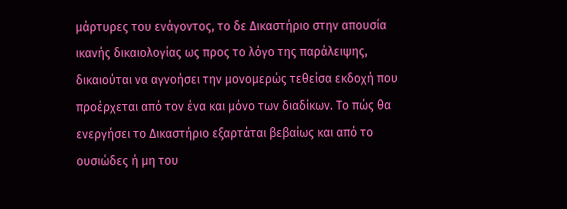μάρτυρες του ενάγοντος, το δε Δικαστήριο στην απουσία ικανής δικαιολογίας ως προς το λόγο της παράλειψης, δικαιούται να αγνοήσει την μονομερώς τεθείσα εκδοχή που προέρχεται από τον ένα και μόνο των διαδίκων. Το πώς θα ενεργήσει το Δικαστήριο εξαρτάται βεβαίως και από το ουσιώδες ή μη του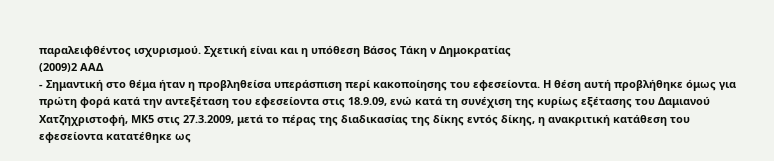παραλειφθέντος ισχυρισμού. Σχετική είναι και η υπόθεση Βάσος Τάκη ν Δημοκρατίας
(2009)2 ΑΑΔ
- Σημαντική στο θέμα ήταν η προβληθείσα υπεράσπιση περί κακοποίησης του εφεσείοντα. Η θέση αυτή προβλήθηκε όμως για πρώτη φορά κατά την αντεξέταση του εφεσείοντα στις 18.9.09, ενώ κατά τη συνέχιση της κυρίως εξέτασης του Δαμιανού Χατζηχριστοφή, ΜΚ5 στις 27.3.2009, μετά το πέρας της διαδικασίας της δίκης εντός δίκης, η ανακριτική κατάθεση του εφεσείοντα κατατέθηκε ως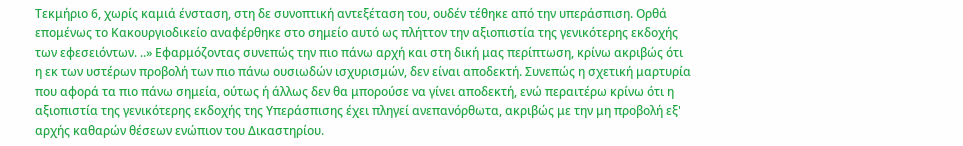Τεκμήριο 6, χωρίς καμιά ένσταση, στη δε συνοπτική αντεξέταση του, ουδέν τέθηκε από την υπεράσπιση. Ορθά επομένως το Κακουργιοδικείο αναφέρθηκε στο σημείο αυτό ως πλήττον την αξιοπιστία της γενικότερης εκδοχής των εφεσειόντων. ..» Εφαρμόζοντας συνεπώς την πιο πάνω αρχή και στη δική μας περίπτωση, κρίνω ακριβώς ότι η εκ των υστέρων προβολή των πιο πάνω ουσιωδών ισχυρισμών, δεν είναι αποδεκτή. Συνεπώς η σχετική μαρτυρία που αφορά τα πιο πάνω σημεία, ούτως ή άλλως δεν θα μπορούσε να γίνει αποδεκτή, ενώ περαιτέρω κρίνω ότι η αξιοπιστία της γενικότερης εκδοχής της Υπεράσπισης έχει πληγεί ανεπανόρθωτα, ακριβώς με την μη προβολή εξ' αρχής καθαρών θέσεων ενώπιον του Δικαστηρίου.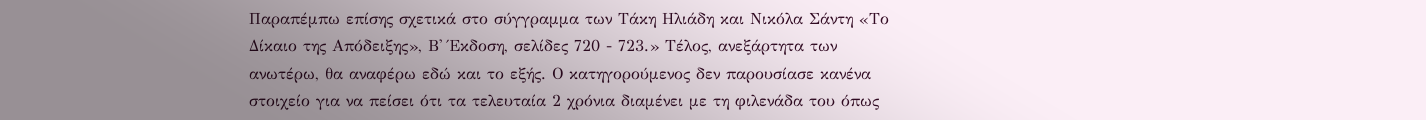Παραπέμπω επίσης σχετικά στο σύγγραμμα των Τάκη Ηλιάδη και Νικόλα Σάντη «Το Δίκαιο της Απόδειξης», Β' Έκδοση, σελίδες 720 - 723.» Τέλος, ανεξάρτητα των ανωτέρω, θα αναφέρω εδώ και το εξής. Ο κατηγορούμενος δεν παρουσίασε κανένα στοιχείο για να πείσει ότι τα τελευταία 2 χρόνια διαμένει με τη φιλενάδα του όπως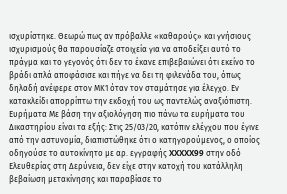ισχυρίστηκε. Θεωρώ πως αν πρόβαλλε «καθαρούς» και γνήσιους ισχυρισμούς θα παρουσίαζε στοιχεία για να αποδείξει αυτό το πράγμα και το γεγονός ότι δεν το έκανε επιβεβαιώνει ότι εκείνο το βράδι απλά αποφάσισε και πήγε να δει τη φιλενάδα του, όπως δηλαδή ανέφερε στον ΜΚ1 όταν τον σταμάτησε για έλεγχο. Εν κατακλείδι απορρίπτω την εκδοχή του ως παντελώς αναξιόπιστη. Ευρήματα Με βάση την αξιολόγηση πιο πάνω τα ευρήματα του Δικαστηρίου είναι τα εξής: Στις 25/03/20, κατόπιν ελέγχου που έγινε από την αστυνομία, διαπιστώθηκε ότι ο κατηγορούμενος, ο οποίος οδηγούσε το αυτοκίνητο με αρ. εγγραφής XXXXX99 στην οδό Ελευθερίας στη Δερύνεια, δεν είχε στην κατοχή του κατάλληλη βεβαίωση μετακίνησης και παραβίασε το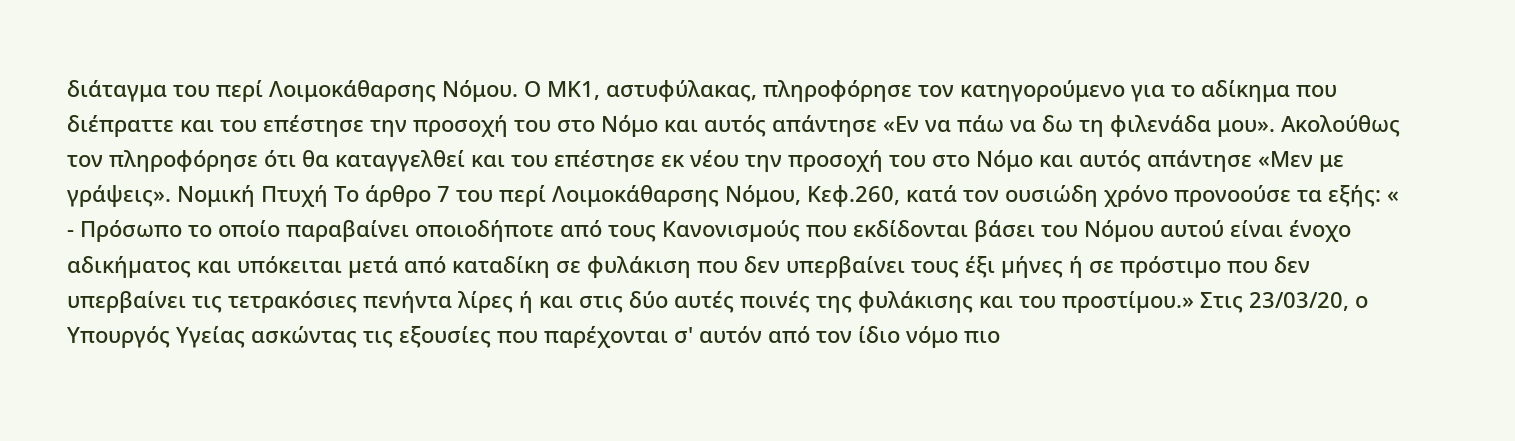διάταγμα του περί Λοιμοκάθαρσης Νόμου. Ο ΜΚ1, αστυφύλακας, πληροφόρησε τον κατηγορούμενο για το αδίκημα που διέπραττε και του επέστησε την προσοχή του στο Νόμο και αυτός απάντησε «Εν να πάω να δω τη φιλενάδα μου». Ακολούθως τον πληροφόρησε ότι θα καταγγελθεί και του επέστησε εκ νέου την προσοχή του στο Νόμο και αυτός απάντησε «Μεν με γράψεις». Νομική Πτυχή Το άρθρο 7 του περί Λοιμοκάθαρσης Νόμου, Κεφ.260, κατά τον ουσιώδη χρόνο προνοούσε τα εξής: «
- Πρόσωπο το οποίο παραβαίνει οποιοδήποτε από τους Κανονισµούς που εκδίδονται βάσει του Νόµου αυτού είναι ένοχο αδικήµατος και υπόκειται µετά από καταδίκη σε φυλάκιση που δεν υπερβαίνει τους έξι µήνες ή σε πρόστιµο που δεν υπερβαίνει τις τετρακόσιες πενήντα λίρες ή και στις δύο αυτές ποινές της φυλάκισης και του προστίµου.» Στις 23/03/20, ο Υπουργός Υγείας ασκώντας τις εξουσίες που παρέχονται σ' αυτόν από τον ίδιο νόμο πιο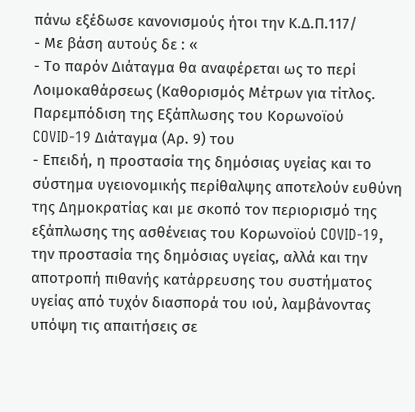πάνω εξέδωσε κανονισμούς ήτοι την Κ.Δ.Π.117/
- Με βάση αυτούς δε : «
- Το παρόν Διάταγμα θα αναφέρεται ως το περί Λοιμοκαθάρσεως (Καθορισμός Μέτρων για τίτλος. Παρεμπόδιση της Εξάπλωσης του Κορωνοϊού COVID-19 Διάταγμα (Αρ. 9) του
- Επειδή, η προστασία της δημόσιας υγείας και το σύστημα υγειονομικής περίθαλψης αποτελούν ευθύνη της Δημοκρατίας και με σκοπό τον περιορισμό της εξάπλωσης της ασθένειας του Κορωνοϊού COVID-19, την προστασία της δημόσιας υγείας, αλλά και την αποτροπή πιθανής κατάρρευσης του συστήματος υγείας από τυχόν διασπορά του ιού, λαμβάνοντας υπόψη τις απαιτήσεις σε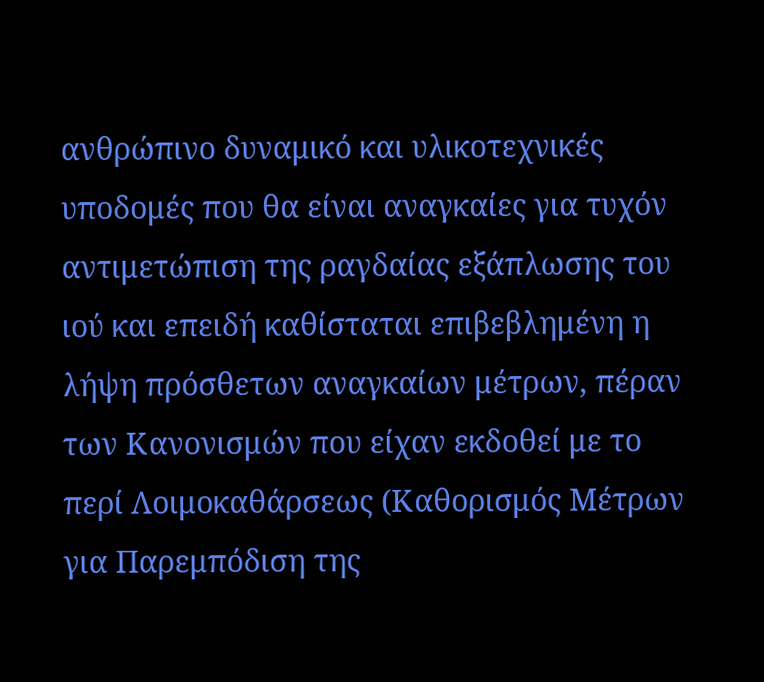ανθρώπινο δυναμικό και υλικοτεχνικές υποδομές που θα είναι αναγκαίες για τυχόν αντιμετώπιση της ραγδαίας εξάπλωσης του ιού και επειδή καθίσταται επιβεβλημένη η λήψη πρόσθετων αναγκαίων μέτρων, πέραν των Κανονισμών που είχαν εκδοθεί με το περί Λοιμοκαθάρσεως (Καθορισμός Μέτρων για Παρεμπόδιση της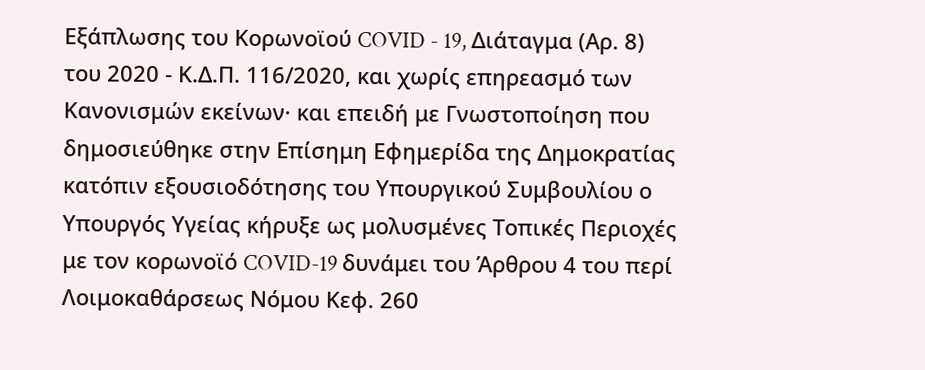Εξάπλωσης του Κορωνοϊού COVID - 19, Διάταγμα (Αρ. 8) του 2020 - Κ.Δ.Π. 116/2020, και χωρίς επηρεασμό των Κανονισμών εκείνων· και επειδή με Γνωστοποίηση που δημοσιεύθηκε στην Επίσημη Εφημερίδα της Δημοκρατίας κατόπιν εξουσιοδότησης του Υπουργικού Συμβουλίου ο Υπουργός Υγείας κήρυξε ως μολυσμένες Τοπικές Περιοχές με τον κορωνοϊό COVID-19 δυνάμει του Άρθρου 4 του περί Λοιμοκαθάρσεως Νόμου Κεφ. 260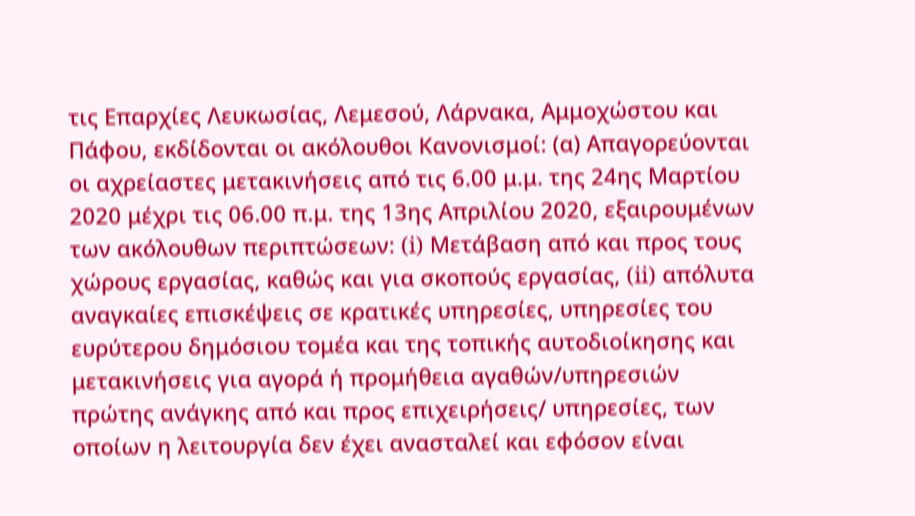τις Επαρχίες Λευκωσίας, Λεμεσού, Λάρνακα, Αμμοχώστου και Πάφου, εκδίδονται οι ακόλουθοι Κανονισμοί: (α) Απαγορεύονται οι αχρείαστες μετακινήσεις από τις 6.00 μ.μ. της 24ης Μαρτίου 2020 μέχρι τις 06.00 π.μ. της 13ης Απριλίου 2020, εξαιρουμένων των ακόλουθων περιπτώσεων: (i) Μετάβαση από και προς τους χώρους εργασίας, καθώς και για σκοπούς εργασίας, (ii) απόλυτα αναγκαίες επισκέψεις σε κρατικές υπηρεσίες, υπηρεσίες του ευρύτερου δημόσιου τομέα και της τοπικής αυτοδιοίκησης και μετακινήσεις για αγορά ή προμήθεια αγαθών/υπηρεσιών πρώτης ανάγκης από και προς επιχειρήσεις/ υπηρεσίες, των οποίων η λειτουργία δεν έχει ανασταλεί και εφόσον είναι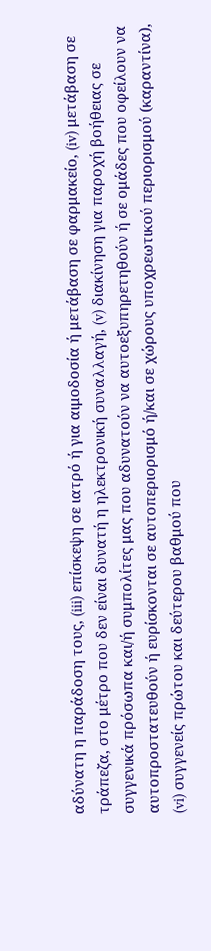αδύνατη η παράδοση τους, (iii) επίσκεψη σε ιατρό ή για αιμοδοσία ή μετάβαση σε φαρμακείο, (iv) μετάβαση σε τράπεζα, στο μέτρο που δεν είναι δυνατή η ηλεκτρονική συναλλαγή, (v) διακίνηση για παροχή βοήθειας σε συγγενικά πρόσωπα και/ή συμπολίτες μας που αδυνατούν να αυτοεξυπηρετηθούν ή σε ομάδες που οφείλουν να αυτοπροστατευθούν ή ευρίσκονται σε αυτοπεριορισμό ή/και σε χώρους υποχρεωτικού περιορισμού (καραντίνα), (vi) συγγενείς πρώτου και δεύτερου βαθμού που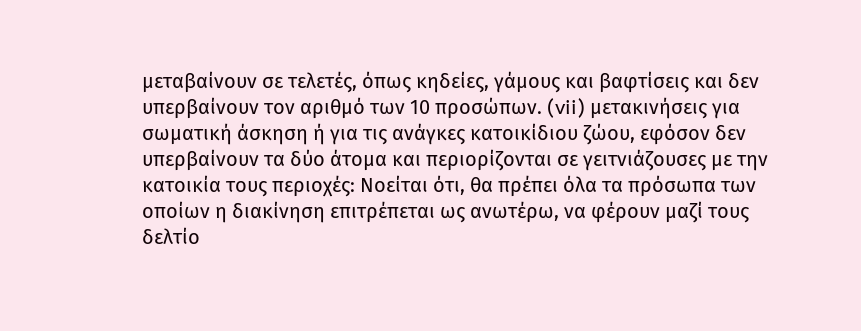μεταβαίνουν σε τελετές, όπως κηδείες, γάμους και βαφτίσεις και δεν υπερβαίνουν τον αριθμό των 10 προσώπων. (vii) μετακινήσεις για σωματική άσκηση ή για τις ανάγκες κατοικίδιου ζώου, εφόσον δεν υπερβαίνουν τα δύο άτομα και περιορίζονται σε γειτνιάζουσες με την κατοικία τους περιοχές: Νοείται ότι, θα πρέπει όλα τα πρόσωπα των οποίων η διακίνηση επιτρέπεται ως ανωτέρω, να φέρουν μαζί τους δελτίο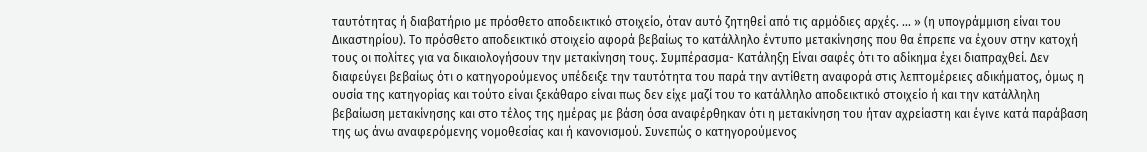ταυτότητας ή διαβατήριο με πρόσθετο αποδεικτικό στοιχείο, όταν αυτό ζητηθεί από τις αρμόδιες αρχές. ... » (η υπογράμμιση είναι του Δικαστηρίου). Το πρόσθετο αποδεικτικό στοιχείο αφορά βεβαίως το κατάλληλο έντυπο μετακίνησης που θα έπρεπε να έχουν στην κατοχή τους οι πολίτες για να δικαιολογήσουν την μετακίνηση τους. Συμπέρασμα- Κατάληξη Είναι σαφές ότι το αδίκημα έχει διαπραχθεί. Δεν διαφεύγει βεβαίως ότι ο κατηγορούμενος υπέδειξε την ταυτότητα του παρά την αντίθετη αναφορά στις λεπτομέρειες αδικήματος, όμως η ουσία της κατηγορίας και τούτο είναι ξεκάθαρο είναι πως δεν είχε μαζί του το κατάλληλο αποδεικτικό στοιχείο ή και την κατάλληλη βεβαίωση μετακίνησης και στο τέλος της ημέρας με βάση όσα αναφέρθηκαν ότι η μετακίνηση του ήταν αχρείαστη και έγινε κατά παράβαση της ως άνω αναφερόμενης νομοθεσίας και ή κανονισμού. Συνεπώς ο κατηγορούμενος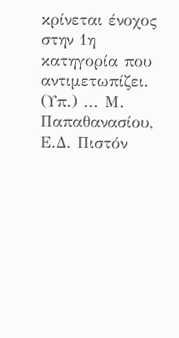κρίνεται ένοχος στην 1η κατηγορία που αντιμετωπίζει. (Υπ.) ... Μ. Παπαθανασίου, Ε.Δ. Πιστόν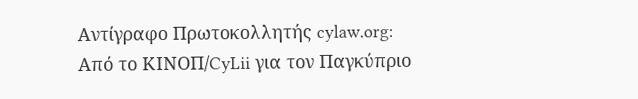Αντίγραφο Πρωτοκολλητής cylaw.org: Από το ΚΙΝOΠ/CyLii για τον Παγκύπριο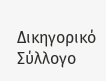Δικηγορικό Σύλλογο